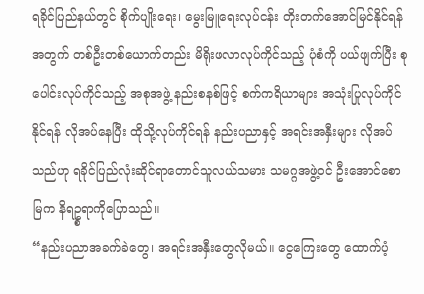ရခိုင်ပြည်နယ်တွင် စိုက်ပျိုးရေး၊ မွေးမြူရေးလုပ်ငန်း တိုးတက်အောင်မြင်နိုင်ရန်အတွက် တစ်ဦးတစ်ယောက်တည်း မိရိုးဖလာလုပ်ကိုင်သည့် ပုံစံကို ပယ်ဖျက်ပြီး စုပေါင်းလုပ်ကိုင်သည့် အစုအဖွဲ့ နည်းစနစ်ဖြင့် စက်ကရိယာများ အသုံးပြုလုပ်ကိုင်နိုင်ရန် လိုအပ်နေပြီး ထိုသို့လုပ်ကိုင်ရန် နည်းပညာနှင့် အရင်းအနှီးများ လိုအပ်သည်ဟု ရခိုင်ပြည်လုံးဆိုင်ရာတောင်သူလယ်သမား သမဂ္ဂအဖွဲ့ဝင် ဦးအောင်စောမြက နိရဥ္စရာကိုပြောသည်။
“နည်းပညာအခက်ခဲတွေ၊ အရင်းအနှီးတွေလိုမယ်။ ငွေကြေးတွေ ထောက်ပံ့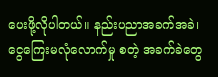ပေးဖို့လိုပါတယ်။ နည်းပညာအခက်အခဲ၊ ငွေကြေးမလုံလောက်မှု စတဲ့ အခက်ခဲတွေ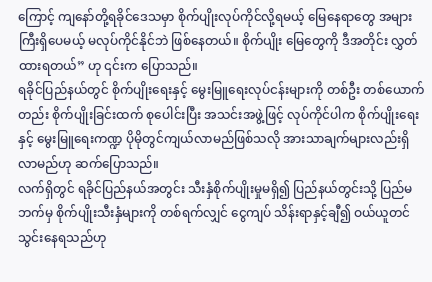ကြောင့် ကျနော်တို့ရခိုင်ဒေသမှာ စိုက်ပျိုးလုပ်ကိုင်လို့ရမယ့် မြေနေရာတွေ အများကြီးရှိပေမယ့် မလုပ်ကိုင်နိုင်ဘဲ ဖြစ်နေတယ်။ စိုက်ပျိုး မြေတွေကို ဒီအတိုင်း လွှတ်ထားရတယ်” ဟု ၎င်းက ပြောသည်။
ရခိုင်ပြည်နယ်တွင် စိုက်ပျိုးရေးနှင့် မွေးမြူရေးလုပ်ငန်းများကို တစ်ဦး တစ်ယောက်တည်း စိုက်ပျိုးခြင်းထက် စုပေါင်းပြီး အသင်းအဖွဲ့ဖြင့် လုပ်ကိုင်ပါက စိုက်ပျိုးရေးနှင့် မွေးမြူရေးကဏ္ဍ ပိုမိုတွင်ကျယ်လာမည်ဖြစ်သလို အားသာချက်များလည်းရှိလာမည်ဟု ဆက်ပြောသည်။
လက်ရှိတွင် ရခိုင်ပြည်နယ်အတွင်း သီးနှံစိုက်ပျိုးမှုမရှိ၍ ပြည်နယ်တွင်းသို့ ပြည်မဘက်မှ စိုက်ပျိုးသီးနှံများကို တစ်ရက်လျှင် ငွေကျပ် သိန်းရာနှင့်ချီ၍ ဝယ်ယူတင်သွင်းနေရသည်ဟု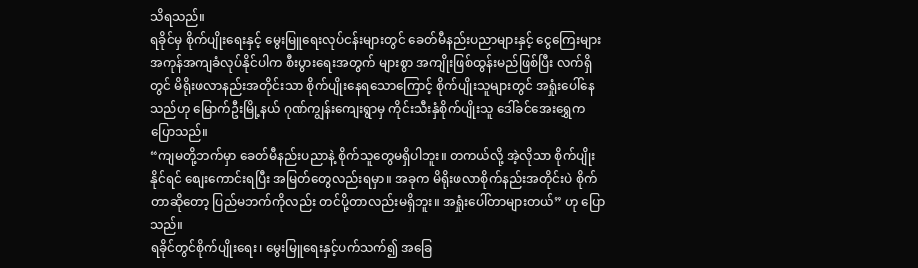သိရသည်။
ရခိုင်မှ စိုက်ပျိုးရေးနှင့် မွေးမြူရေးလုပ်ငန်းများတွင် ခေတ်မီနည်းပညာများနှင့် ငွေကြေးများ အကုန်အကျခံလုပ်နိုင်ပါက စီးပွားရေးအတွက် များစွာ အကျိုးဖြစ်ထွန်းမည်ဖြစ်ပြီး လက်ရှိတွင် မိရိုးဖလာနည်းအတိုင်းသာ စိုက်ပျိုးနေရသောကြောင့် စိုက်ပျိုးသူများတွင် အရှုံးပေါ်နေသည်ဟု မြောက်ဦးမြို့နယ် ဂုဏ်ကျွန်းကျေးရွာမှ ကိုင်းသီးနှံစိုက်ပျိုးသူ ဒေါ်ခင်အေးရွှေက ပြောသည်။
“ကျမတို့ဘက်မှာ ခေတ်မီနည်းပညာနဲ့ စိုက်သူတွေမရှိပါဘူး။ တကယ်လို့ အဲ့လိုသာ စိုက်ပျိုးနိုင်ရင် စျေးကောင်းရပြီး အမြတ်တွေလည်းရမှာ။ အခုက မိရိုးဖလာစိုက်နည်းအတိုင်းပဲ စိုက်တာဆိုတော့ ပြည်မဘက်ကိုလည်း တင်ပို့တာလည်းမရှိဘူး။ အရှုံးပေါ်တာများတယ်” ဟု ပြောသည်။
ရခိုင်တွင်စိုက်ပျိုးရေး၊ မွေးမြူရေးနှင့်ပက်သက်၍ အခြေ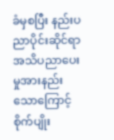ခံမှစပြီး နည်းပညာပိုင်းဆိုင်ရာ အသိပညာပေးမှုအားနည်းသောကြောင့် စိုက်ပျိုး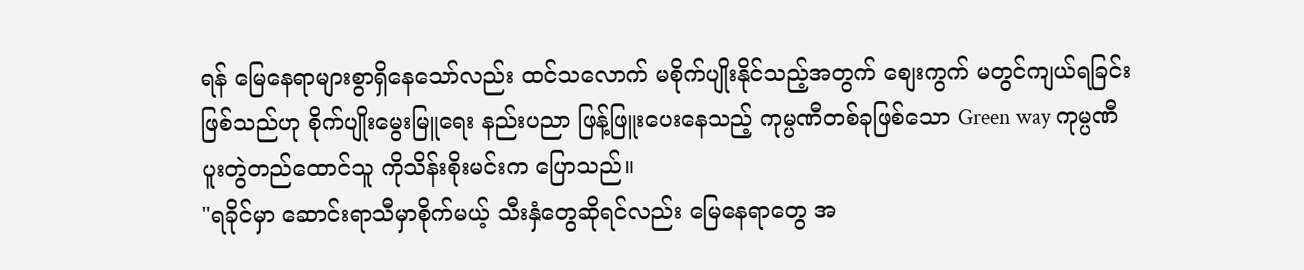ရန် မြေနေရာများစွာရှိနေသော်လည်း ထင်သလောက် မစိုက်ပျိုးနိုင်သည့်အတွက် စျေးကွက် မတွင်ကျယ်ရခြင်းဖြစ်သည်ဟု စိုက်ပျိုးမွေးမြူရေး နည်းပညာ ဖြန့်ဖြူးပေးနေသည့် ကုမ္ပဏီတစ်ခုဖြစ်သော Green way ကုမ္ပဏီ ပူးတွဲတည်ထောင်သူ ကိုသိန်းစိုးမင်းက ပြောသည်။
"ရခိုင်မှာ ဆောင်းရာသီမှာစိုက်မယ့် သီးနှံတွေဆိုရင်လည်း မြေနေရာတွေ အ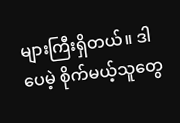များကြီးရှိတယ်။ ဒါပေမဲ့ စိုက်မယ့်သူတွေ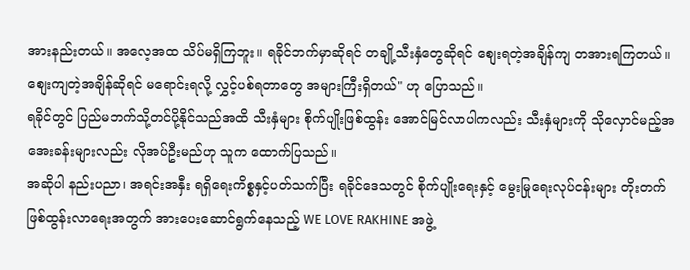အားနည်းတယ်။ အလေ့အထ သိပ်မရှိကြဘူး။ ရခိုင်ဘက်မှာဆိုရင် တချို့သီးနှံတွေဆိုရင် စျေးရတဲ့အချိန်ကျ တအားရကြတယ်။ စျေးကျတဲ့အချိန်ဆိုရင် မရောင်းရလို့ လွှင့်ပစ်ရတာတွေ အများကြီးရှိတယ်" ဟု ပြောသည်။
ရခိုင်တွင် ပြည်မဘက်သို့တင်ပို့နိုင်သည်အထိ သီးနှံများ စိုက်ပျိုးဖြစ်ထွန်း အောင်မြင်လာပါကလည်း သီးနှံများကို သိုလှောင်မည့်အအေးခန်းများလည်း လိုအပ်ဦးမည်ဟု သူက ထောက်ပြသည်။
အဆိုပါ နည်းပညာ၊ အရင်းအနှီး ရရှိရေးကိစ္စနှင့်ပတ်သက်ပြီး ရခိုင်ဒေသတွင် စိုက်ပျိုးရေးနှင့် မွေးမြုရေးလုပ်ငန်းများ တိုးတက်ဖြစ်ထွန်းလာရေးအတွက် အားပေးဆောင်ရွက်နေသည့် WE LOVE RAKHINE အဖွဲ့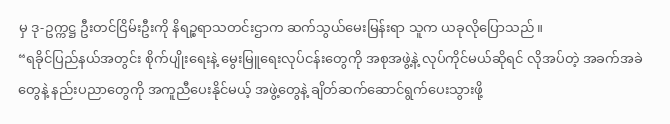မှ ဒု-ဥက္ကဋ္ဌ ဦးတင်ငြိမ်းဦးကို နိရဉ္စရာသတင်းဌာက ဆက်သွယ်မေးမြန်းရာ သူက ယခုလိုပြောသည်။
“ရခိုင်ပြည်နယ်အတွင်း စိုက်ပျိုးရေးနဲ့ မွေးမြူရေးလုပ်ငန်းတွေကို အစုအဖွဲ့နဲ့ လုပ်ကိုင်မယ်ဆိုရင် လိုအပ်တဲ့ အခက်အခဲတွေနဲ့ နည်းပညာတွေကို အကူညီပေးနိုင်မယ့် အဖွဲ့တွေနဲ့ ချိတ်ဆက်ဆောင်ရွက်ပေးသွားဖို့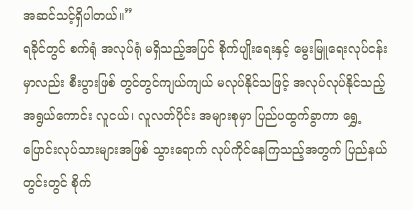အဆင်သင့်ရှိပါတယ်။”
ရခိုင်တွင် စက်ရုံ အလုပ်ရုံ မရှိသည့်အပြင် စိုက်ပျိုးရေးနှင့် မွေးမြူရေးလုပ်ငန်းမှာလည်း စီးပွားဖြစ် တွင်တွင်ကျယ်ကျယ် မလုပ်နိုင်သဖြင့် အလုပ်လုပ်နိုင်သည့် အရွယ်ကောင်း လူငယ်၊ လူလတ်ပိုင်း အများစုမှာ ပြည်ပထွက်ခွာကာ ရွှေ့ပြောင်းလုပ်သားများအဖြစ် သွားရောက် လုပ်ကိုင်နေကြသည့်အတွက် ပြည်နယ်တွင်းတွင် စိုက်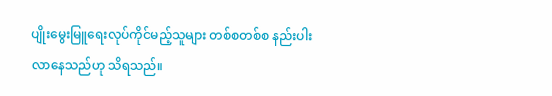ပျိုးမွေးမြူရေးလုပ်ကိုင်မည့်သူများ တစ်စတစ်စ နည်းပါးလာနေသည်ဟု သိရသည်။